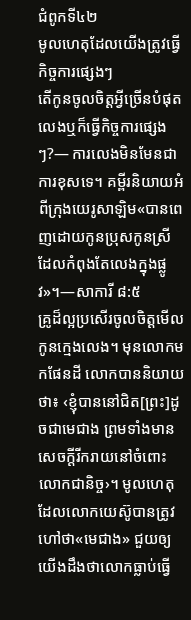ជំពូកទី៤២
មូលហេតុដែលយើងត្រូវធ្វើកិច្ចការផ្សេងៗ
តើកូនចូលចិត្តអ្វីច្រើនបំផុត លេងឬក៏ធ្វើកិច្ចការផ្សេងៗ?— ការលេងមិនមែនជាការខុសទេ។ គម្ពីរនិយាយអំពីក្រុងយេរូសាឡិម«បានពេញដោយកូនប្រុសកូនស្រី ដែលកំពុងតែលេងក្នុងផ្លូវ»។—សាការី ៨:៥
គ្រូដ៏ល្អប្រសើរចូលចិត្តមើលកូនក្មេងលេង។ មុនលោកមកផែនដី លោកបាននិយាយថា៖ ‹ខ្ញុំបាននៅជិត[ព្រះ]ដូចជាមេជាង ព្រមទាំងមានសេចក្ដីរីករាយនៅចំពោះលោកជានិច្ច›។ មូលហេតុដែលលោកយេស៊ូបានត្រូវហៅថា«មេជាង» ជួយឲ្យយើងដឹងថាលោកធ្លាប់ធ្វើ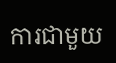ការជាមួយ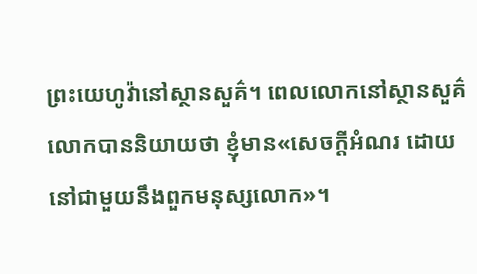ព្រះយេហូវ៉ានៅស្ថានសួគ៌។ ពេលលោកនៅស្ថានសួគ៌ លោកបាននិយាយថា ខ្ញុំមាន«សេចក្ដីអំណរ ដោយនៅជាមួយនឹងពួកមនុស្សលោក»។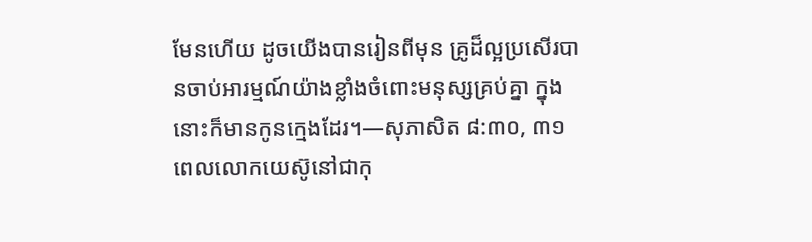មែនហើយ ដូចយើងបានរៀនពីមុន គ្រូដ៏ល្អប្រសើរបានចាប់អារម្មណ៍យ៉ាងខ្លាំងចំពោះមនុស្សគ្រប់គ្នា ក្នុងនោះក៏មានកូនក្មេងដែរ។—សុភាសិត ៨:៣០, ៣១
ពេលលោកយេស៊ូនៅជាកុ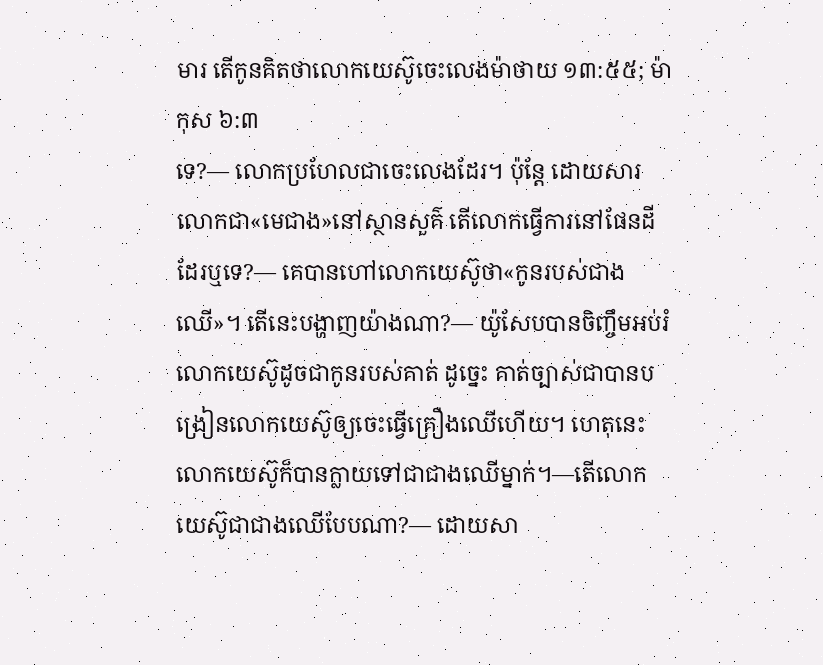មារ តើកូនគិតថាលោកយេស៊ូចេះលេងម៉ាថាយ ១៣:៥៥; ម៉ាកុស ៦:៣
ទេ?— លោកប្រហែលជាចេះលេងដែរ។ ប៉ុន្តែ ដោយសារលោកជា«មេជាង»នៅស្ថានសួគ៌ តើលោកធ្វើការនៅផែនដីដែរឬទេ?— គេបានហៅលោកយេស៊ូថា«កូនរបស់ជាងឈើ»។ តើនេះបង្ហាញយ៉ាងណា?— យ៉ូសែបបានចិញ្ចឹមអប់រំលោកយេស៊ូដូចជាកូនរបស់គាត់ ដូច្នេះ គាត់ច្បាស់ជាបានបង្រៀនលោកយេស៊ូឲ្យចេះធ្វើគ្រឿងឈើហើយ។ ហេតុនេះ លោកយេស៊ូក៏បានក្លាយទៅជាជាងឈើម្នាក់។—តើលោកយេស៊ូជាជាងឈើបែបណា?— ដោយសា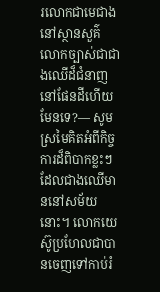រលោកជាមេជាងនៅស្ថានសួគ៌ លោកច្បាស់ជាជាងឈើដ៏ជំនាញនៅផែនដីហើយ មែនទេ?— សូមស្រមៃគិតអំពីកិច្ចការដ៏ពិបាកខ្លះៗដែលជាងឈើមាននៅសម័យនោះ។ លោកយេស៊ូប្រហែលជាបានចេញទៅកាប់រំ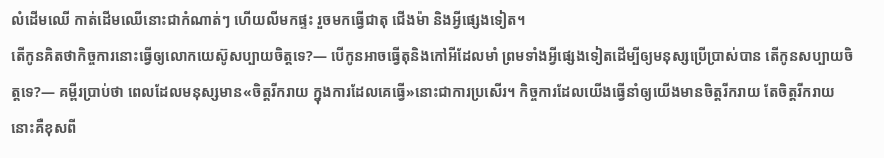លំដើមឈើ កាត់ដើមឈើនោះជាកំណាត់ៗ ហើយលីមកផ្ទះ រួចមកធ្វើជាតុ ជើងម៉ា និងអ្វីផ្សេងទៀត។
តើកូនគិតថាកិច្ចការនោះធ្វើឲ្យលោកយេស៊ូសប្បាយចិត្តទេ?— បើកូនអាចធ្វើតុនិងកៅអីដែលមាំ ព្រមទាំងអ្វីផ្សេងទៀតដើម្បីឲ្យមនុស្សប្រើប្រាស់បាន តើកូនសប្បាយចិត្តទេ?— គម្ពីរប្រាប់ថា ពេលដែលមនុស្សមាន«ចិត្តរីករាយ ក្នុងការដែលគេធ្វើ»នោះជាការប្រសើរ។ កិច្ចការដែលយើងធ្វើនាំឲ្យយើងមានចិត្តរីករាយ តែចិត្តរីករាយនោះគឺខុសពី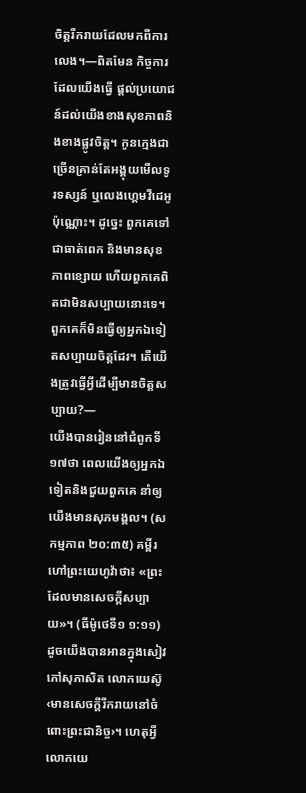ចិត្តរីករាយដែលមកពីការលេង។—ពិតមែន កិច្ចការដែលយើងធ្វើ ផ្ដល់ប្រយោជន៍ដល់យើងខាងសុខភាពនិងខាងផ្លូវចិត្ត។ កូនក្មេងជាច្រើនគ្រាន់តែអង្គុយមើលទូរទស្សន៍ ឬលេងហ្គេមវីដេអូប៉ុណ្ណោះ។ ដូច្នេះ ពួកគេទៅជាធាត់ពេក និងមានសុខភាពខ្សោយ ហើយពួកគេពិតជាមិនសប្បាយនោះទេ។ ពួកគេក៏មិនធ្វើឲ្យអ្នកឯទៀតសប្បាយចិត្តដែរ។ តើយើងត្រូវធ្វើអ្វីដើម្បីមានចិត្តសប្បាយ?—
យើងបានរៀននៅជំពូកទី១៧ថា ពេលយើងឲ្យអ្នកឯទៀតនិងជួយពួកគេ នាំឲ្យយើងមានសុភមង្គល។ (សកម្មភាព ២០:៣៥) គម្ពីរហៅព្រះយេហូវ៉ាថា៖ «ព្រះដែលមានសេចក្ដីសប្បាយ»។ (ធីម៉ូថេទី១ ១:១១) ដូចយើងបានអានក្នុងសៀវភៅសុភាសិត លោកយេស៊ូ‹មានសេចក្ដីរីករាយនៅចំពោះព្រះជានិច្ច›។ ហេតុអ្វីលោកយេ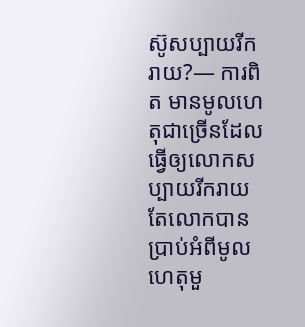ស៊ូសប្បាយរីករាយ?— ការពិត មានមូលហេតុជាច្រើនដែលធ្វើឲ្យលោកសប្បាយរីករាយ តែលោកបានប្រាប់អំពីមូលហេតុមួ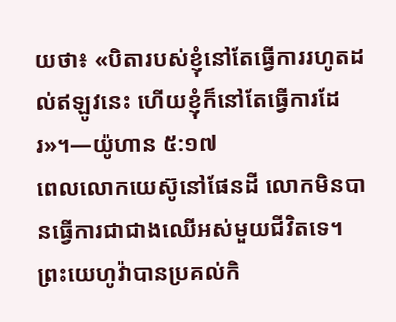យថា៖ «បិតារបស់ខ្ញុំនៅតែធ្វើការរហូតដល់ឥឡូវនេះ ហើយខ្ញុំក៏នៅតែធ្វើការដែរ»។—យ៉ូហាន ៥:១៧
ពេលលោកយេស៊ូនៅផែនដី លោកមិនបានធ្វើការជាជាងឈើអស់មួយជីវិតទេ។ ព្រះយេហូវ៉ាបានប្រគល់កិ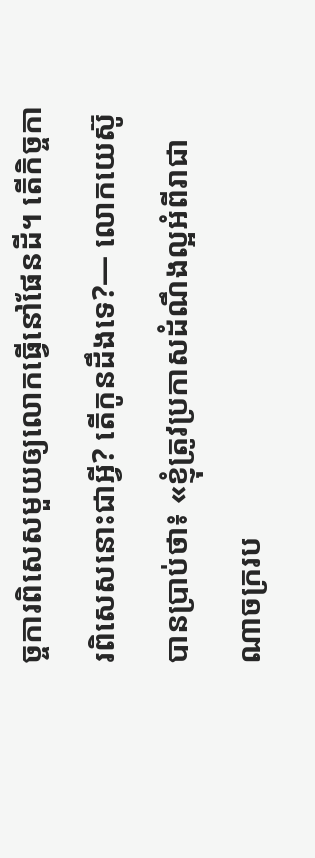ច្ចការពិសេសមួយឲ្យលោកធ្វើនៅផែនដី។ តើកិច្ចការពិសេសនោះជាអ្វី? តើកូនដឹងទេ?— លោកយេស៊ូបានប្រាប់ថា៖ «ខ្ញុំត្រូវប្រកាសដំណឹងល្អអំពីរាជាណាចក្ររប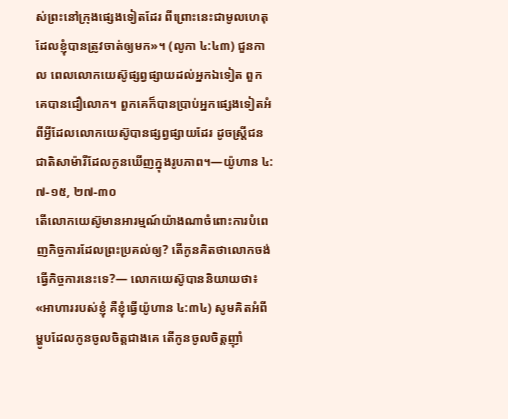ស់ព្រះនៅក្រុងផ្សេងទៀតដែរ ពីព្រោះនេះជាមូលហេតុដែលខ្ញុំបានត្រូវចាត់ឲ្យមក»។ (លូកា ៤:៤៣) ជួនកាល ពេលលោកយេស៊ូផ្សព្វផ្សាយដល់អ្នកឯទៀត ពួកគេបានជឿលោក។ ពួកគេក៏បានប្រាប់អ្នកផ្សេងទៀតអំពីអ្វីដែលលោកយេស៊ូបានផ្សព្វផ្សាយដែរ ដូចស្ដ្រីជនជាតិសាម៉ារីដែលកូនឃើញក្នុងរូបភាព។—យ៉ូហាន ៤:៧-១៥, ២៧-៣០
តើលោកយេស៊ូមានអារម្មណ៍យ៉ាងណាចំពោះការបំពេញកិច្ចការដែលព្រះប្រគល់ឲ្យ? តើកូនគិតថាលោកចង់ធ្វើកិច្ចការនេះទេ?— លោកយេស៊ូបាននិយាយថា៖ «អាហាររបស់ខ្ញុំ គឺខ្ញុំធ្វើយ៉ូហាន ៤:៣៤) សូមគិតអំពីម្ហូបដែលកូនចូលចិត្តជាងគេ តើកូនចូលចិត្តញ៉ាំ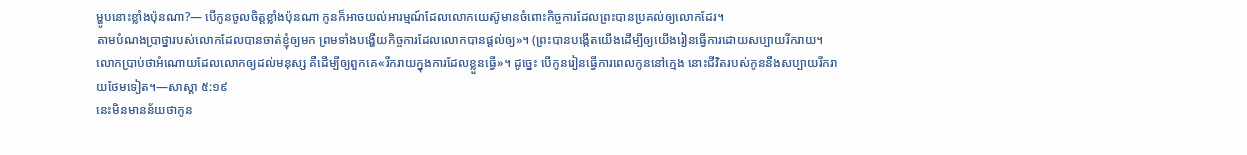ម្ហូបនោះខ្លាំងប៉ុនណា?— បើកូនចូលចិត្តខ្លាំងប៉ុនណា កូនក៏អាចយល់អារម្មណ៍ដែលលោកយេស៊ូមានចំពោះកិច្ចការដែលព្រះបានប្រគល់ឲ្យលោកដែរ។
តាមបំណងប្រាថ្នារបស់លោកដែលបានចាត់ខ្ញុំឲ្យមក ព្រមទាំងបង្ហើយកិច្ចការដែលលោកបានផ្ដល់ឲ្យ»។ (ព្រះបានបង្កើតយើងដើម្បីឲ្យយើងរៀនធ្វើការដោយសប្បាយរីករាយ។ លោកប្រាប់ថាអំណោយដែលលោកឲ្យដល់មនុស្ស គឺដើម្បីឲ្យពួកគេ«រីករាយក្នុងការដែលខ្លួនធ្វើ»។ ដូច្នេះ បើកូនរៀនធ្វើការពេលកូននៅក្មេង នោះជីវិតរបស់កូននឹងសប្បាយរីករាយថែមទៀត។—សាស្តា ៥:១៩
នេះមិនមានន័យថាកូន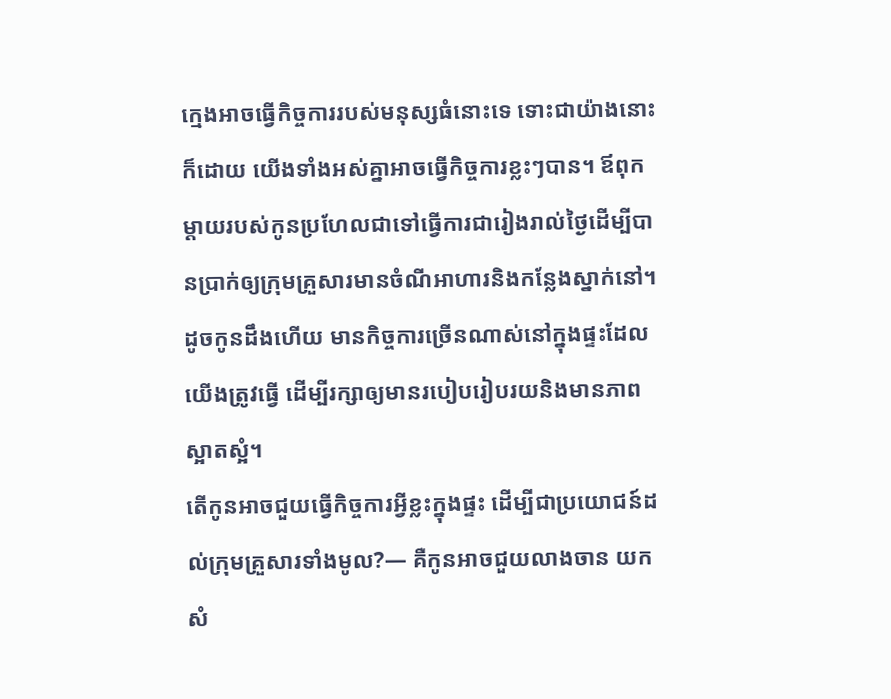ក្មេងអាចធ្វើកិច្ចការរបស់មនុស្សធំនោះទេ ទោះជាយ៉ាងនោះក៏ដោយ យើងទាំងអស់គ្នាអាចធ្វើកិច្ចការខ្លះៗបាន។ ឪពុកម្ដាយរបស់កូនប្រហែលជាទៅធ្វើការជារៀងរាល់ថ្ងៃដើម្បីបានប្រាក់ឲ្យក្រុមគ្រួសារមានចំណីអាហារនិងកន្លែងស្នាក់នៅ។ ដូចកូនដឹងហើយ មានកិច្ចការច្រើនណាស់នៅក្នុងផ្ទះដែលយើងត្រូវធ្វើ ដើម្បីរក្សាឲ្យមានរបៀបរៀបរយនិងមានភាពស្អាតស្អំ។
តើកូនអាចជួយធ្វើកិច្ចការអ្វីខ្លះក្នុងផ្ទះ ដើម្បីជាប្រយោជន៍ដល់ក្រុមគ្រួសារទាំងមូល?— គឺកូនអាចជួយលាងចាន យកសំ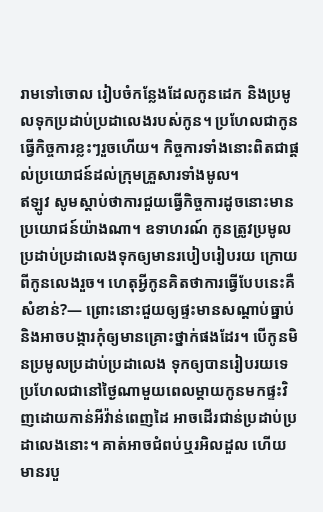រាមទៅចោល រៀបចំកន្លែងដែលកូនដេក និងប្រមូលទុកប្រដាប់ប្រដាលេងរបស់កូន។ ប្រហែលជាកូនធ្វើកិច្ចការខ្លះៗរួចហើយ។ កិច្ចការទាំងនោះពិតជាផ្ដល់ប្រយោជន៍ដល់ក្រុមគ្រួសារទាំងមូល។
ឥឡូវ សូមស្តាប់ថាការជួយធ្វើកិច្ចការដូចនោះមានប្រយោជន៍យ៉ាងណា។ ឧទាហរណ៍ កូនត្រូវប្រមូលប្រដាប់ប្រដាលេងទុកឲ្យមានរបៀបរៀបរយ ក្រោយពីកូនលេងរួច។ ហេតុអ្វីកូនគិតថាការធ្វើបែបនេះគឺសំខាន់?— ព្រោះនោះជួយឲ្យផ្ទះមានសណ្ដាប់ធ្នាប់ និងអាចបង្ការកុំឲ្យមានគ្រោះថ្នាក់ផងដែរ។ បើកូនមិនប្រមូលប្រដាប់ប្រដាលេង ទុកឲ្យបានរៀបរយទេ ប្រហែលជានៅថ្ងៃណាមួយពេលម្ដាយកូនមកផ្ទះវិញដោយកាន់អីវ៉ាន់ពេញដៃ អាចដើរជាន់ប្រដាប់ប្រដាលេងនោះ។ គាត់អាចជំពប់ឬរអិលដួល ហើយមានរបួ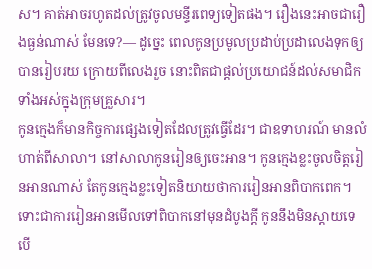ស។ គាត់អាចរហូតដល់ត្រូវចូលមន្ទីរពេទ្យទៀតផង។ រឿងនេះអាចជារឿងធ្ងន់ណាស់ មែនទេ?— ដូច្នេះ ពេលកូនប្រមូលប្រដាប់ប្រដាលេងទុកឲ្យបានរៀបរយ ក្រោយពីលេងរួច នោះពិតជាផ្ដល់ប្រយោជន៍ដល់សមាជិកទាំងអស់ក្នុងក្រុមគ្រួសារ។
កូនក្មេងក៏មានកិច្ចការផ្សេងទៀតដែលត្រូវធ្វើដែរ។ ជាឧទាហរណ៍ មានលំហាត់ពីសាលា។ នៅសាលាកូនរៀនឲ្យចេះអាន។ កូនក្មេងខ្លះចូលចិត្តរៀនអានណាស់ តែកូនក្មេងខ្លះទៀតនិយាយថាការរៀនអានពិបាកពេក។ ទោះជាការរៀនអានមើលទៅពិបាកនៅមុនដំបូងក្ដី កូននឹងមិនស្តាយទេ បើ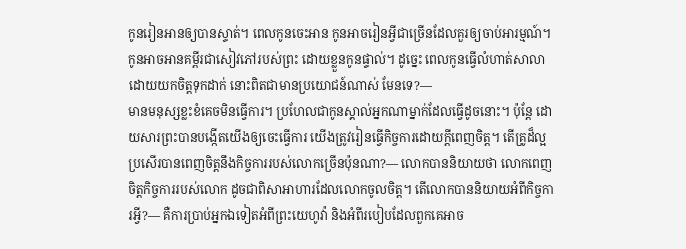កូនរៀនអានឲ្យបានស្ទាត់។ ពេលកូនចេះអាន កូនអាចរៀនអ្វីជាច្រើនដែលគួរឲ្យចាប់អារម្មណ៍។ កូនអាចអានគម្ពីរជាសៀវភៅរបស់ព្រះ ដោយខ្លួនកូនផ្ទាល់។ ដូច្នេះ ពេលកូនធ្វើលំហាត់សាលាដោយយកចិត្តទុកដាក់ នោះពិតជាមានប្រយោជន៍ណាស់ មែនទេ?—
មានមនុស្សខ្លះខំគេចមិនធ្វើការ។ ប្រហែលជាកូនស្គាល់អ្នកណាម្នាក់ដែលធ្វើដូចនោះ។ ប៉ុន្តែ ដោយសារព្រះបានបង្កើតយើងឲ្យចេះធ្វើការ យើងត្រូវរៀនធ្វើកិច្ចការដោយក្ដីពេញចិត្ត។ តើគ្រូដ៏ល្អប្រសើរបានពេញចិត្តនឹងកិច្ចការរបស់លោកច្រើនប៉ុនណា?— លោកបាននិយាយថា លោកពេញចិត្តកិច្ចការរបស់លោក ដូចជាពិសាអាហារដែលលោកចូលចិត្ត។ តើលោកបាននិយាយអំពីកិច្ចការអ្វី?— គឺការប្រាប់អ្នកឯទៀតអំពីព្រះយេហូវ៉ា និងអំពីរបៀបដែលពួកគេអាច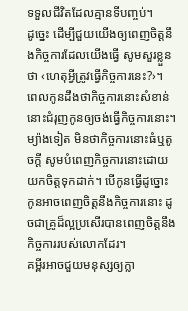ទទួលជីវិតដែលគ្មានទីបញ្ចប់។
ដូច្នេះ ដើម្បីជួយយើងឲ្យពេញចិត្តនឹងកិច្ចការដែលយើងធ្វើ សូមសួរខ្លួនថា ‹ហេតុអ្វីត្រូវធ្វើកិច្ចការនេះ?›។ ពេលកូនដឹងថាកិច្ចការនោះសំខាន់ នោះជំរុញកូនឲ្យចង់ធ្វើកិច្ចការនោះ។ ម្យ៉ាងទៀត មិនថាកិច្ចការនោះធំឬតូចក្ដី សូមបំពេញកិច្ចការនោះដោយយកចិត្តទុកដាក់។ បើកូនធ្វើដូច្នោះ កូនអាចពេញចិត្តនឹងកិច្ចការនោះ ដូចជាគ្រូដ៏ល្អប្រសើរបានពេញចិត្តនឹងកិច្ចការរបស់លោកដែរ។
គម្ពីរអាចជួយមនុស្សឲ្យក្លា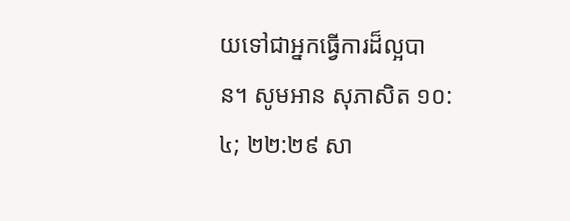យទៅជាអ្នកធ្វើការដ៏ល្អបាន។ សូមអាន សុភាសិត ១០:៤; ២២:២៩ សា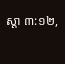ស្តា ៣:១២,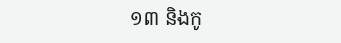១៣ និងកូ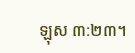ឡុស ៣:២៣។